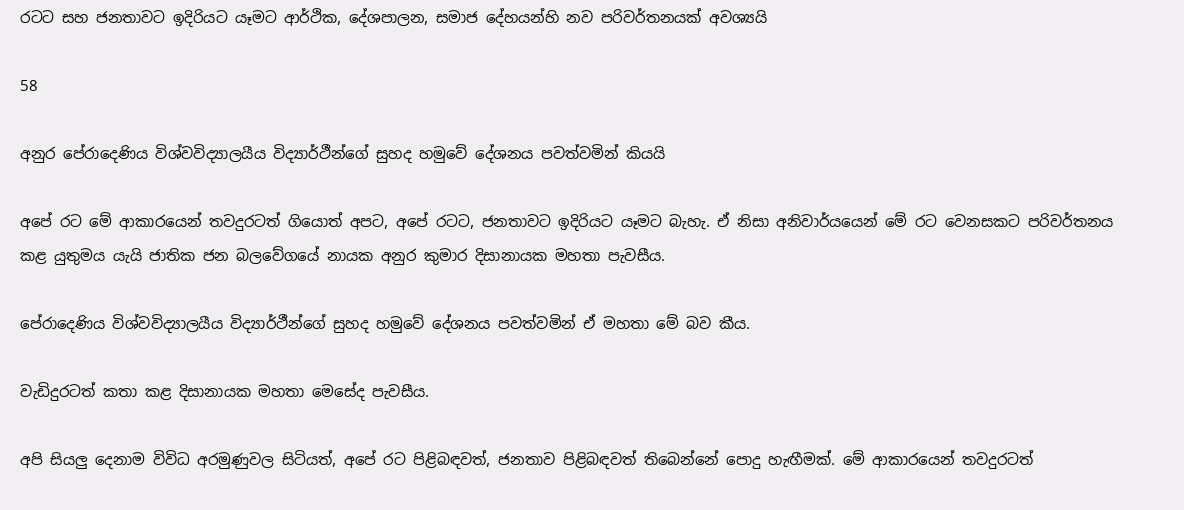රටට සහ ජනතාවට ඉදිරියට යෑමට ආර්ථික, දේශපාලන, සමාජ දේහයන්හි නව පරිවර්තනයක් අවශ්‍යයි

58

අනුර පේරාදෙණිය විශ්වවිද්‍යාලයීය විද්‍යාර්ථීන්ගේ සුහද හමුවේ දේශනය පවත්වමින් කියයි

අපේ රට මේ ආකාරයෙන් තවදුරටත් ගියොත් අපට, අපේ රටට, ජනතාවට ඉදිරියට යෑමට බැහැ. ඒ නිසා අනිවාර්යයෙන් මේ රට වෙනසකට පරිවර්තනය කළ යුතුමය යැයි ජාතික ජන බලවේගයේ නායක අනුර කුමාර දිසානායක මහතා පැවසීය.

පේරාදෙණිය විශ්වවිද්‍යාලයීය විද්‍යාර්ථීන්ගේ සුහද හමුවේ දේශනය පවත්වමින් ඒ මහතා මේ බව කීය.

වැඩිදුරටත් කතා කළ දිසානායක මහතා මෙසේද පැවසීය.

අපි සියලු දෙනාම විවිධ අරමුණුවල සිටියත්, අපේ රට පිළිබඳවත්, ජනතාව පිළිබඳවත් තිබෙන්නේ පොදු හැඟීමක්. මේ ආකාරයෙන් තවදුරටත්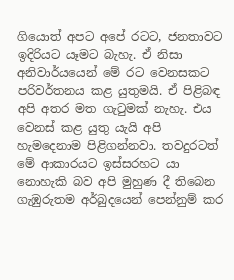ගියොත් අපට අපේ රටට, ජනතාවට ඉදිරියට යෑමට බැහැ. ඒ නිසා අනිවාර්යයෙන් මේ රට වෙනසකට පරිවර්තනය කළ යුතුමයි. ඒ පිළිබඳ අපි අතර මත ගැටුමක් නැහැ. එය වෙනස් කළ යුතු යැයි අපි හැමදෙනාම පිළිගන්නවා. තවදුරටත් මේ ආකාරයට ඉස්සරහට යා නොහැකි බව අපි මුහුණ දී තිබෙන ගැඹුරුතම අර්බුදයෙන් පෙන්නුම් කර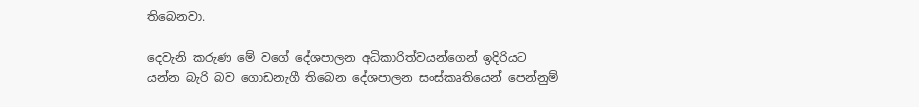තිබෙනවා.

දෙවැනි කරුණ මේ වගේ දේශපාලන අධිකාරිත්වයන්ගෙන් ඉදිරියට යන්න බැරි බව ගොඩනැගී තිබෙන දේශපාලන සංස්කෘතියෙන් පෙන්නුම්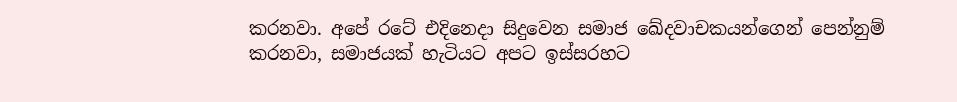කරනවා. අපේ රටේ එදිනෙදා සිදුවෙන සමාජ ඛේදවාචකයන්ගෙන් පෙන්නුම් කරනවා, සමාජයක් හැටියට අපට ඉස්සරහට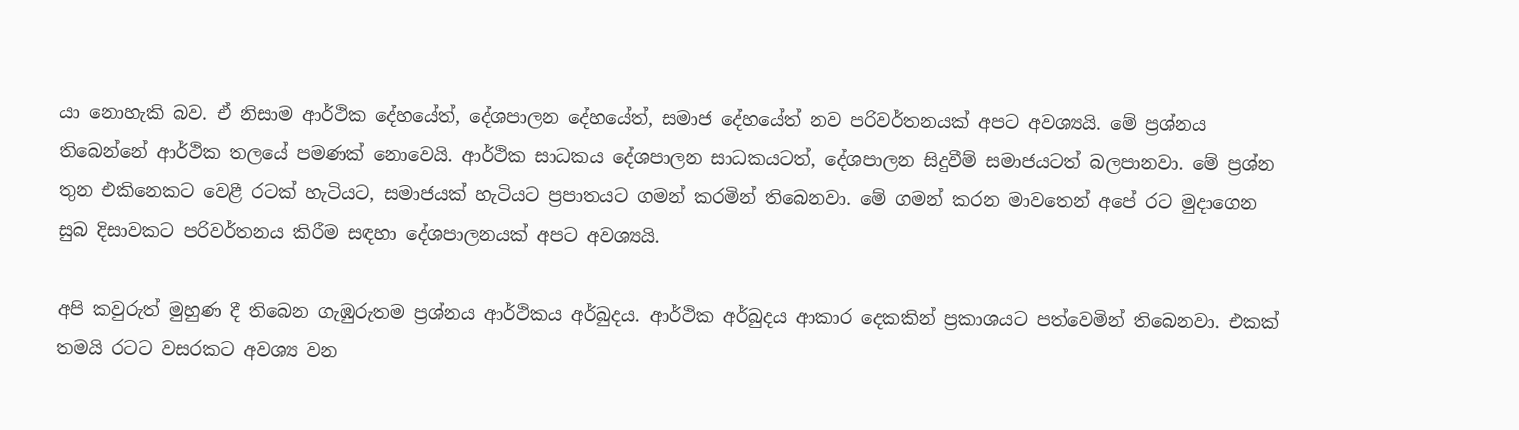යා නොහැකි බව. ඒ නිසාම ආර්ථික දේහයේත්, දේශපාලන දේහයේත්, සමාජ දේහයේත් නව පරිවර්තනයක් අපට අවශ්‍යයි. මේ ප්‍රශ්නය තිබෙන්නේ ආර්ථික තලයේ පමණක් නොවෙයි. ආර්ථික සාධකය දේශපාලන සාධකයටත්, දේශපාලන සිදුවීම් සමාජයටත් බලපානවා. මේ ප්‍රශ්න තුන එකිනෙකට වෙළී රටක් හැටියට, සමාජයක් හැටියට ප්‍රපාතයට ගමන් කරමින් තිබෙනවා. මේ ගමන් කරන මාවතෙන් අපේ රට මුදාගෙන සුබ දිසාවකට පරිවර්තනය කිරීම සඳහා දේශපාලනයක් අපට අවශ්‍යයි.

අපි කවුරුත් මුහුණ දී තිබෙන ගැඹුරුතම ප්‍රශ්නය ආර්ථිකය අර්බුදය. ආර්ථික අර්බුදය ආකාර දෙකකින් ප්‍රකාශයට පත්වෙමින් තිබෙනවා. එකක් තමයි රටට වසරකට අවශ්‍ය වන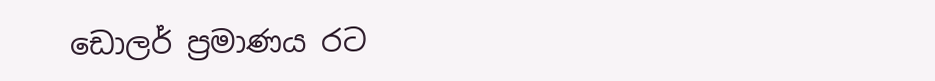ඩොලර් ප්‍රමාණය රට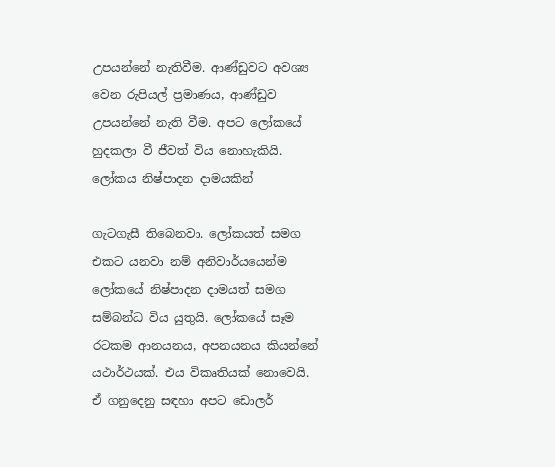උපයන්නේ නැතිවීම. ආණ්ඩුවට අවශ්‍ය වෙන රුපියල් ප්‍රමාණය, ආණ්ඩුව උපයන්නේ නැති වීම. අපට ලෝකයේ හුදකලා වී ජීවත් විය නොහැකියි. ලෝකය නිෂ්පාදන දාමයකින්

ගැටගැසී තිබෙනවා. ලෝකයත් සමග එකට යනවා නම් අනිවාර්යයෙන්ම ලෝකයේ නිෂ්පාදන දාමයත් සමග සම්බන්ධ විය යුතුයි. ලෝකයේ සෑම රටකම ආනයනය, අපනයනය කියන්නේ යථාර්ථයක්. එය විකෘතියක් නොවෙයි. ඒ ගනුදෙනු සඳහා අපට ඩොලර්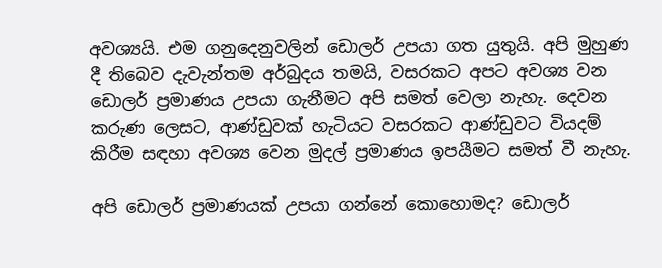අවශ්‍යයි. එම ගනුදෙනුවලින් ඩොලර් උපයා ගත යුතුයි. අපි මුහුණ දී තිබෙව දැවැන්තම අර්බුදය තමයි, වසරකට අපට අවශ්‍ය වන ඩොලර් ප්‍රමාණය උපයා ගැනීමට අපි සමත් වෙලා නැහැ. දෙවන කරුණ ලෙසට, ආණ්ඩුවක් හැටියට වසරකට ආණ්ඩුවට වියදම් කිරීම සඳහා අවශ්‍ය වෙන මුදල් ප්‍රමාණය ඉපයීමට සමත් වී නැහැ.

අපි ඩොලර් ප්‍රමාණයක් උපයා ගන්නේ කොහොමද? ඩොලර්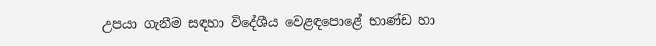උපයා ගැනීම සඳහා විදේශීය වෙළඳපොළේ භාණ්ඩ හා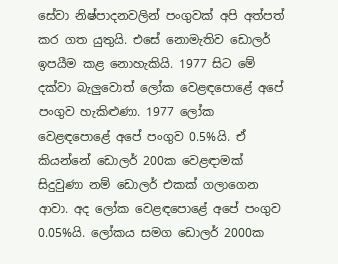සේවා නිෂ්පාදනවලින් පංගුවක් අපි අත්පත් කර ගත යුතුයි. එසේ නොමැතිව ඩොලර් ඉපයීම කළ නොහැකියි. 1977 සිට මේ දක්වා බැලුවොත් ලෝක වෙළඳපොළේ අපේ පංගුව හැකිළුණා. 1977 ලෝක වෙළඳපොළේ අපේ පංගුව 0.5%යි. ඒ කියන්නේ ඩොලර් 200ක වෙළඳාමක් සිදුවුණා නම් ඩොලර් එකක් ගලාගෙන ආවා. අද ලෝක වෙළඳපොළේ අපේ පංගුව 0.05%යි. ලෝකය සමග ඩොලර් 2000ක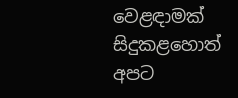වෙළඳාමක් සිදුකළහොත් අපට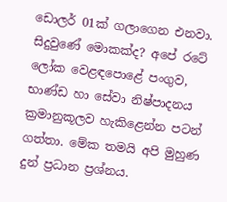ඩොලර් 01ක් ගලාගෙන එනවා. සිදුවුණේ මොකක්ද? අපේ රටේ ලෝක වෙළඳපොළේ පංගුව, භාණ්ඩ හා සේවා නිෂ්පාදනය ක්‍රමානුකූලව හැකිළෙන්න පටන් ගත්තා. මේක තමයි අපි මුහුණ දුන් ප්‍රධාන ප්‍රශ්නය.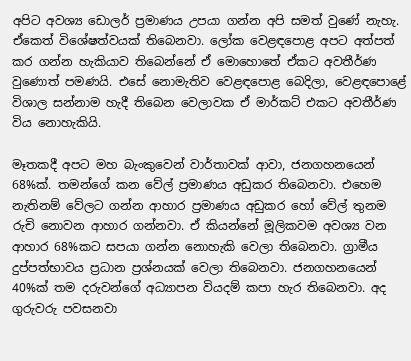අපිට අවශ්‍ය ඩොලර් ප්‍රමාණය උපයා ගන්න අපි සමත් වුණේ නැහැ. ඒකෙත් විශේෂත්වයක් තිබෙනවා. ලෝක වෙළඳපොළ අපට අත්පත් කර ගන්න හැකියාව තිබෙන්නේ ඒ මොහොතේ ඒකට අවතීර්ණ වුණොත් පමණයි. එසේ නොමැතිව වෙළඳපොළ බෙදිලා, වෙළඳපොළේ විශාල සන්නාම හැදී තිබෙන වෙලාවක ඒ මාර්කට් එකට අවතීර්ණ විය නොහැකියි.

මෑතකදී අපට මහ බැංකුවෙන් වාර්තාවක් ආවා, ජනගහනයෙන් 68%ක්. තමන්ගේ කන වේල් ප්‍රමාණය අඩුකර තිබෙනවා. එහෙම නැතිනම් වේලට ගන්න ආහාර ප්‍රමාණය අඩුකර හෝ වේල් තුනම රුචි නොවන ආහාර ගන්නවා. ඒ කියන්නේ මූලිකවම අවශ්‍ය වන ආහාර 68%කට සපයා ගන්න නොහැකි වෙලා තිබෙනවා. ග්‍රාමීය දුප්පත්භාවය ප්‍රධාන ප්‍රශ්නයක් වෙලා තිබෙනවා. ජනගහනයෙන් 40%ක් තම දරුවන්ගේ අධ්‍යාපන වියදම් කපා හැර තිබෙනවා. අද ගුරුවරු පවසනවා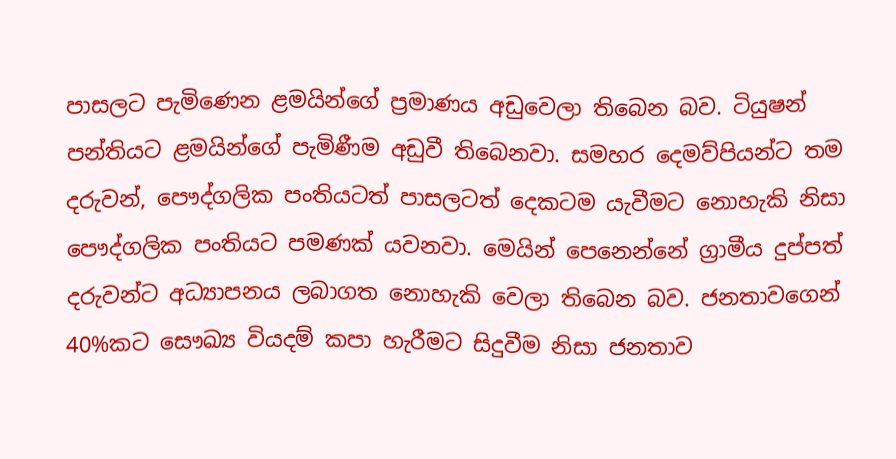පාසලට පැමිණෙන ළමයින්ගේ ප්‍රමාණය අඩුවෙලා තිබෙන බව. ටියුෂන් පන්තියට ළමයින්ගේ පැමිණීම අඩුවී තිබෙනවා. සමහර දෙමව්පියන්ට තම දරුවන්, පෞද්ගලික පංතියටත් පාසලටත් දෙකටම යැවීමට නොහැකි නිසා පෞද්ගලික පංතියට පමණක් යවනවා. මෙයින් පෙනෙන්නේ ග්‍රාමීය දුප්පත් දරුවන්ට අධ්‍යාපනය ලබාගත නොහැකි වෙලා තිබෙන බව. ජනතාවගෙන් 40%කට සෞඛ්‍ය වියදම් කපා හැරීමට සිදුවීම නිසා ජනතාව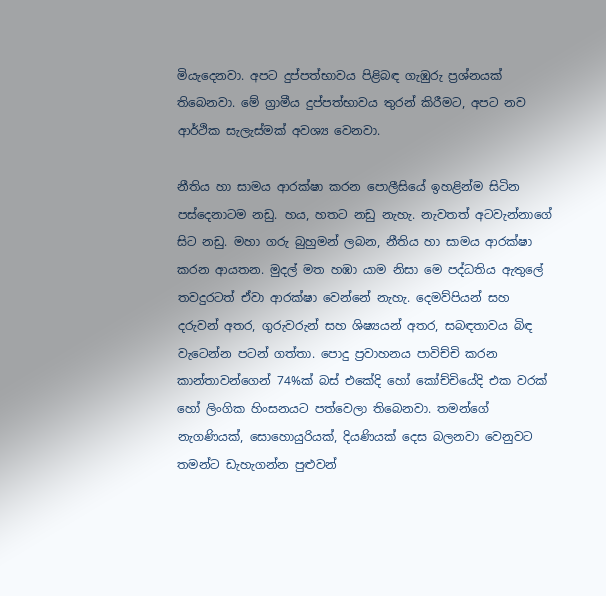මියැදෙනවා. අපට දුප්පත්භාවය පිළිබඳ ගැඹුරු ප්‍රශ්නයක් තිබෙනවා. මේ ග්‍රාමීය දුප්පත්භාවය තුරන් කිරීමට, අපට නව ආර්ථික සැලැස්මක් අවශ්‍ය වෙනවා.

නීතිය හා සාමය ආරක්ෂා කරන පොලීසියේ ඉහළින්ම සිටින පස්දෙනාටම නඩු. හය, හතට නඩු නැහැ. නැවතත් අටවැන්නාගේ සිට නඩු. මහා ගරු බුහුමන් ලබන, නීතිය හා සාමය ආරක්ෂා කරන ආයතන. මුදල් මත හඹා යාම නිසා මෙ පද්ධතිය ඇතුලේ තවදුරටත් ඒවා ආරක්ෂා වෙන්නේ නැහැ. දෙමව්පියන් සහ දරුවන් අතර, ගුරුවරුන් සහ ශිෂ්‍යයන් අතර, සබඳතාවය බිඳ වැටෙන්න පටන් ගත්තා. පොදු ප්‍රවාහනය පාවිච්චි කරන කාන්තාවන්ගෙන් 74%ක් බස් එකේදි හෝ කෝච්චියේදි එක වරක් හෝ ලිංගික හිංසනයට පත්වෙලා තිබෙනවා. තමන්ගේ නැගණියක්, සොහොයුරියක්, දියණියක් දෙස බලනවා වෙනුවට තමන්ට ඩැහැගන්න පුළුවන්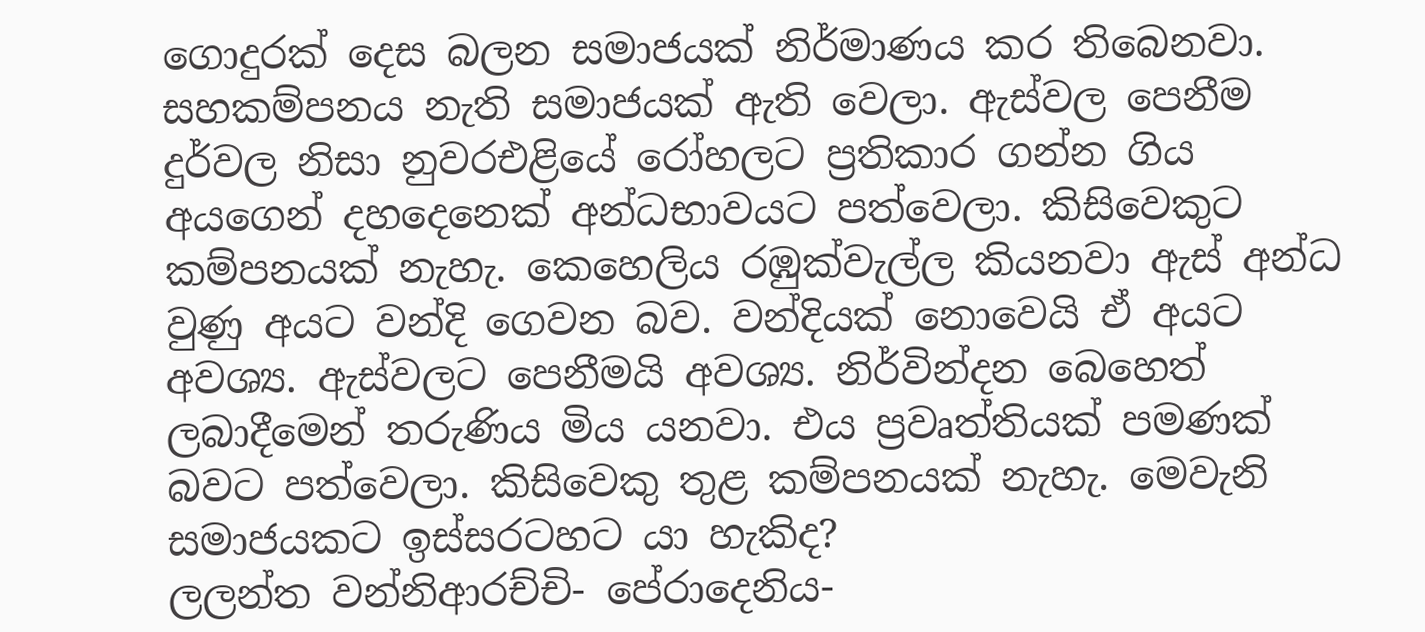ගොදුරක් දෙස බලන සමාජයක් නිර්මාණය කර තිබෙනවා. සහකම්පනය නැති සමාජයක් ඇති වෙලා. ඇස්වල පෙනීම දුර්වල නිසා නුවරඑළියේ රෝහලට ප්‍රතිකාර ගන්න ගිය අයගෙන් දහදෙනෙක් අන්ධභාවයට පත්වෙලා. කිසිවෙකුට කම්පනයක් නැහැ. කෙහෙලිය රඹුක්වැල්ල කියනවා ඇස් අන්ධ වුණු අයට වන්දි ගෙවන බව. වන්දියක් නොවෙයි ඒ අයට අවශ්‍ය. ඇස්වලට පෙනීමයි අවශ්‍ය. නිර්වින්දන බෙහෙත් ලබාදීමෙන් තරුණිය මිය යනවා. එය ප්‍රවෘත්තියක් පමණක් බවට පත්වෙලා. කිසිවෙකු තුළ කම්පනයක් නැහැ. මෙවැනි සමාජයකට ඉස්සරටහට යා හැකිද?
ලලන්ත වන්නිආරච්චි- පේරාදෙනිය-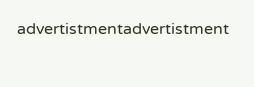advertistmentadvertistment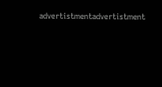advertistmentadvertistment